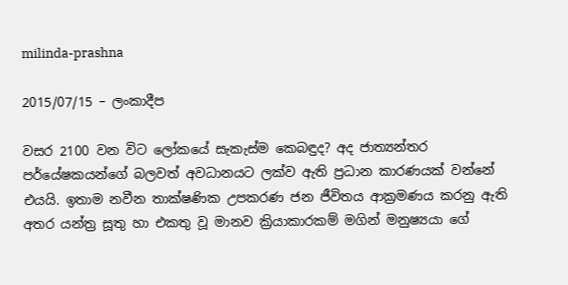milinda-prashna

2015/07/15 – ලංකාදීප

වසර 2100 වන විට ලෝකයේ සැකැස්ම කෙබඳුද? අද ජාත්‍යන්තර පර්යේෂකයන්ගේ බලවත් අවධානයට ලක්ව ඇති ප්‍රධාන කාරණයක් වන්නේ එයයි. ඉතාම නවීන තාක්ෂණික උපකරණ ජන ජීවිතය ආක්‍රමණය කරනු ඇති අතර යන්ත්‍ර සූතු හා එකතු වූ මානව ක්‍රියාකාරකම් මගින් මනුෂ්‍යයා ගේ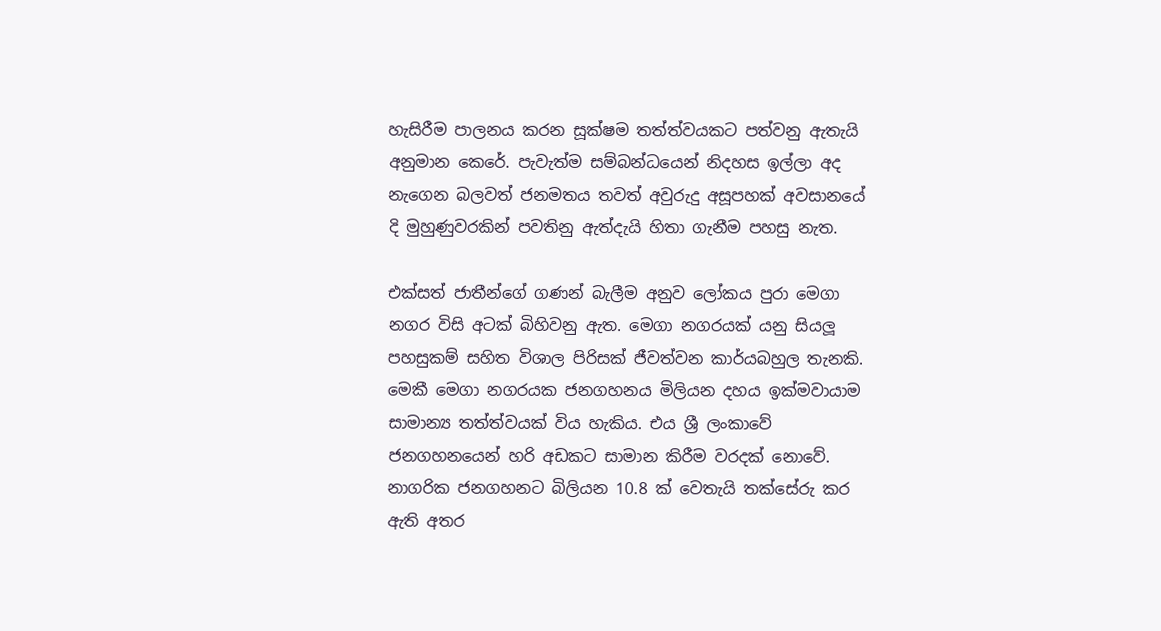හැසිරීම පාලනය කරන සූක්ෂම තත්ත්වයකට පත්වනු ඇතැයි අනුමාන කෙරේ. පැවැත්ම සම්බන්ධයෙන් නිදහස ඉල්ලා අද නැගෙන බලවත් ජනමතය තවත් අවුරුදු අසූපහක් අවසානයේ දි මුහුණුවරකින් පවතිනු ඇත්දැයි හිතා ගැනීම පහසු නැත.

එක්සත් ජාතීන්ගේ ගණන් බැලීම අනුව ලෝකය පුරා මෙගා නගර විසි අටක් බිහිවනු ඇත. මෙගා නගරයක් යනු සියලූ පහසුකම් සහිත විශාල පිරිසක් ජීවත්වන කාර්යබහුල තැනකි. මෙකී මෙගා නගරයක ජනගහනය මිලියන දහය ඉක්මවායාම සාමාන්‍ය තත්ත්වයක් විය හැකිය. එය ශ්‍රී ලංකාවේ ජනගහනයෙන් හරි අඩකට සාමාන කිරීම වරදක් නොවේ. නාගරික ජනගහනට බිලියන 10.8 ක් වෙතැයි තක්සේරු කර ඇති අතර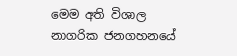මෙම අති විශාල නාගරික ජනගහනයේ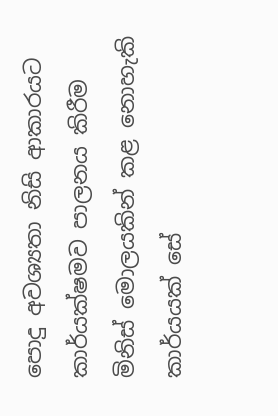පොදු අවශ්‍යතා නිසි ආකාරයට කාර්යක්ෂමව පාලනය කිරීම මිනිස් මොලයකින් කළ නොහැකි කාර්යයක් සේ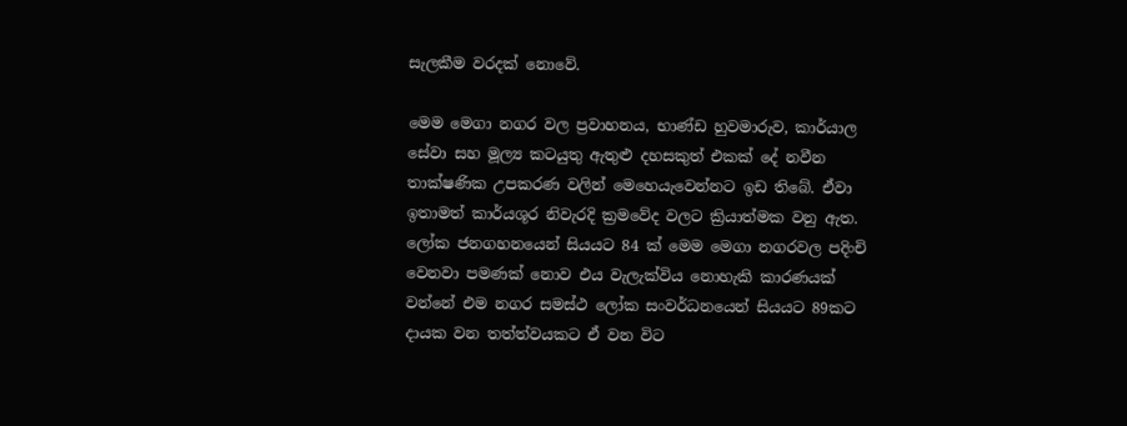සැලකීම වරදක් නොවේ.

මෙම මෙගා නගර වල ප්‍රවාහනය, භාණ්ඩ හුවමාරුව, කාර්යාල සේවා සහ මූල්‍ය කටයුතු ඇතුළු දහසකුත් එකක් දේ නවීන තාක්ෂණික උපකරණ වලින් මෙහෙයැවෙන්නට ඉඩ තිබේ. ඒවා ඉතාමත් කාර්යශූර නිවැරදි ක්‍රමවේද වලට ක්‍රියාත්මක වනු ඇත. ලෝක ජනගහනයෙන් සියයට 84 ක් මෙම මෙගා නගරවල පදිංචි වෙනවා පමණක් නොව එය වැලැක්විය නොහැකි කාරණයක් වන්නේ එම නගර සමස්ථ ලෝක සංවර්ධනයෙන් සියයට 89කට දායක වන තත්ත්වයකට ඒ වන විට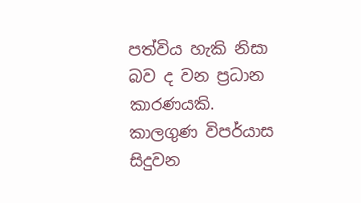පත්විය හැකි නිසා බව ද වන ප්‍රධාන කාරණයකි. කාලගුණ විපර්යාස සිදුවන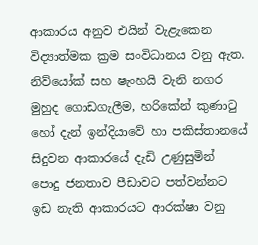ආකාරය අනුව එයින් වැළැකෙන විද්‍යාත්මක ක්‍රම සංවිධානය වනු ඇත. නිව්යෝක් සහ ෂැංහයි වැනි නගර මුහුද ගොඩගැලීම, හරිකේන් කුණාටු හෝ දැන් ඉන්දියාවේ හා පකිස්තානයේ සිදුවන ආකාරයේ දැඩි උණුසුමින් පොදු ජනතාව පීඩාවට පත්වන්නට ඉඩ නැති ආකාරයට ආරක්ෂා වනු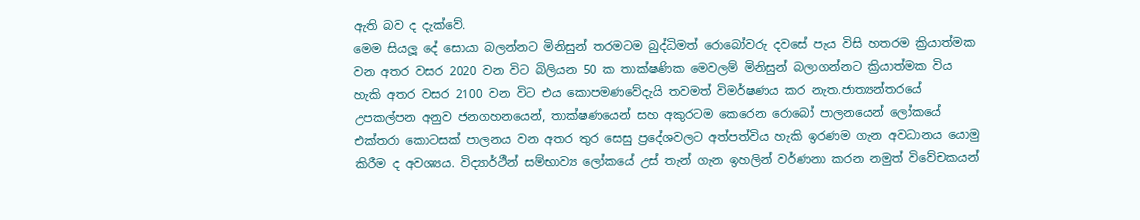ඇති බව ද දැක්වේ.
මෙම සියලූ දේ සොයා බලන්නට මිනිසුන් තරමටම බුද්ධිමත් රොබෝවරු දවසේ පැය විසි හතරම ක්‍රියාත්මක වන අතර වසර 2020 වන විට බිලියන 50 ක තාක්ෂණික මෙවලම් මිනිසුන් බලාගන්නට ක්‍රියාත්මක විය හැකි අතර වසර 2100 වන විට එය කොපමණවේදැයි තවමත් විමර්ෂණය කර නැත.ජාත්‍යන්තරයේ උපකල්පන අනුව ජනගහනයෙන්, තාක්ෂණයෙන් සහ අකුරටම කෙරෙන රොබෝ පාලනයෙන් ලෝකයේ එක්තරා කොටසක් පාලනය වන අතර තුර සෙසු ප්‍රදේශවලට අත්පත්විය හැකි ඉරණම ගැන අවධානය යොමු කිරීම ද අවශ්‍යය. විද්‍යාර්ථීන් සම්භාව්‍ය ලෝකයේ උස් තැන් ගැන ඉහලින් වර්ණනා කරන නමුත් විවේචකයන්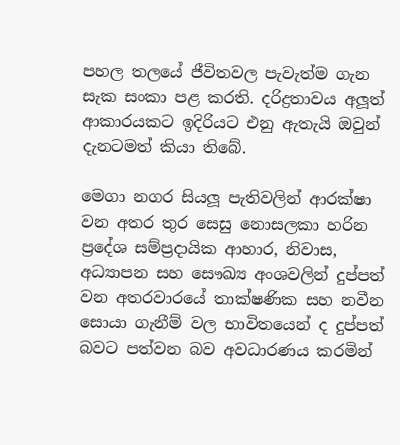පහල තලයේ ජීවිතවල පැවැත්ම ගැන සැක සංකා පළ කරති. දරිද්‍රතාවය අලූත් ආකාරයකට ඉදිරියට එනු ඇතැයි ඔවුන් දැනටමත් කියා තිබේ.

මෙගා නගර සියලූ පැතිවලින් ආරක්ෂා වන අතර තුර සෙසු නොසලකා හරින ප්‍රදේශ සම්ප්‍රදායික ආහාර, නිවාස, අධ්‍යාපන සහ සෞඛ්‍ය අංශවලින් දුප්පත් වන අතරවාරයේ තාක්ෂණික සහ නවීන සොයා ගැනීම් වල භාවිතයෙන් ද දුප්පත් බවට පත්වන බව අවධාරණය කරමින්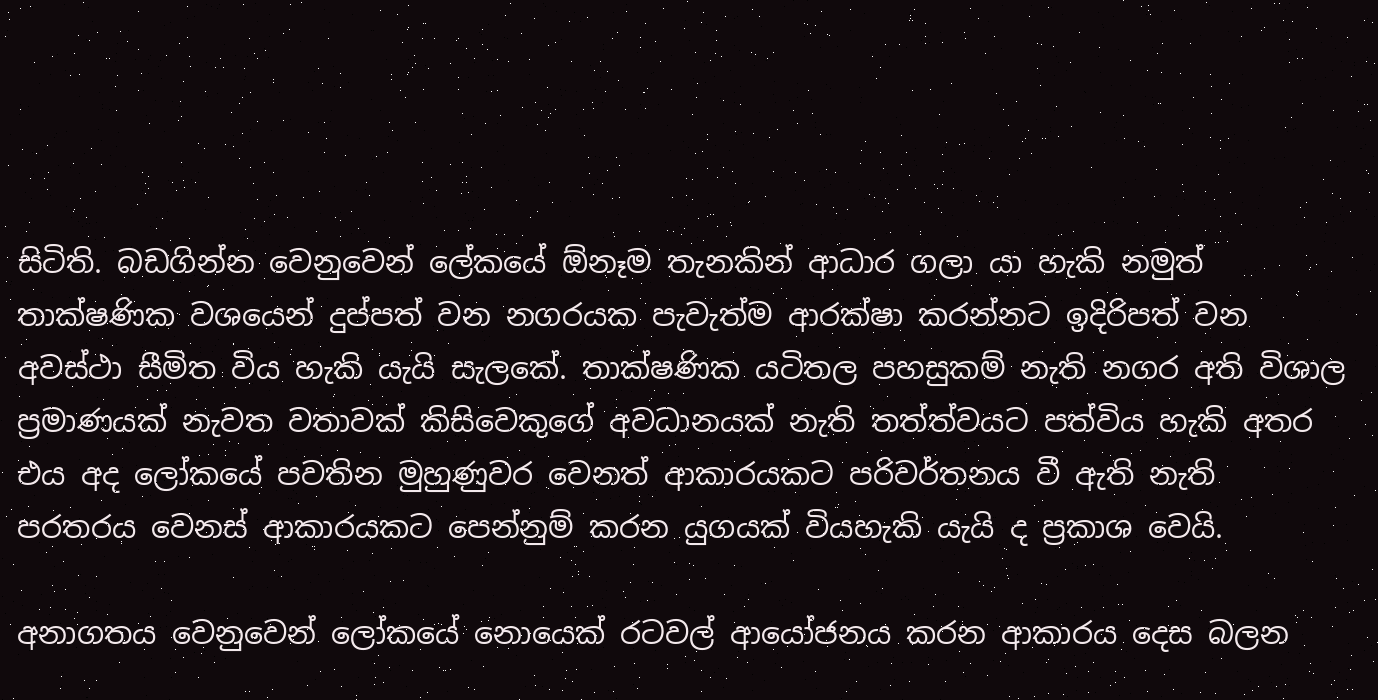සිටිති. බඩගින්න වෙනුවෙන් ලේකයේ ඕනෑම තැනකින් ආධාර ගලා යා හැකි නමුත් තාක්ෂණික වශයෙන් දුප්පත් වන නගරයක පැවැත්ම ආරක්ෂා කරන්නට ඉදිරිපත් වන අවස්ථා සීමිත විය හැකි යැයි සැලකේ. තාක්ෂණික යටිතල පහසුකම් නැති නගර අති විශාල ප්‍රමාණයක් නැවත වතාවක් කිසිවෙකුගේ අවධානයක් නැති තත්ත්වයට පත්විය හැකි අතර එය අද ලෝකයේ පවතින මුහුණුවර වෙනත් ආකාරයකට පරිවර්තනය වී ඇති නැති පරතරය වෙනස් ආකාරයකට පෙන්නුම් කරන යුගයක් වියහැකි යැයි ද ප්‍රකාශ වෙයි.

අනාගතය වෙනුවෙන් ලෝකයේ නොයෙක් රටවල් ආයෝජනය කරන ආකාරය දෙස බලන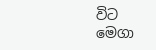විට මෙගා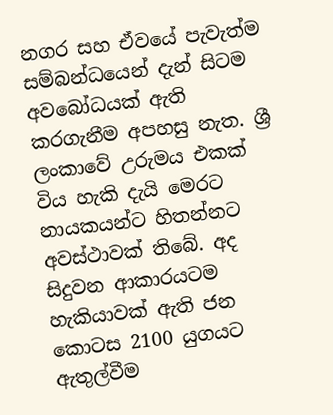නගර සහ ඒවයේ පැවැත්ම සම්බන්ධයෙන් දැන් සිටම අවබෝධයක් ඇති කරගැනීම අපහසු නැත. ශ්‍රී ලංකාවේ උරුමය එකක් විය හැකි දැයි මෙරට නායකයන්ට හිතන්නට අවස්ථාවක් තිබේ. අද සිදුවන ආකාරයටම හැකියාවක් ඇති ජන කොටස 2100 යුගයට ඇතුල්වීම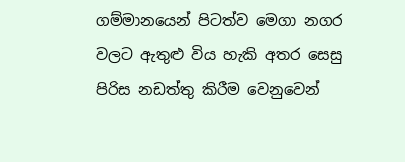ගම්මානයෙන් පිටත්ව මෙගා නගර වලට ඇතුළු විය හැකි අතර සෙසු පිරිස නඩත්තු කිරීම වෙනුවෙන්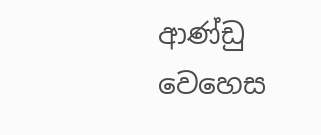ආණ්ඩු වෙහෙස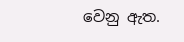වෙනු ඇත.